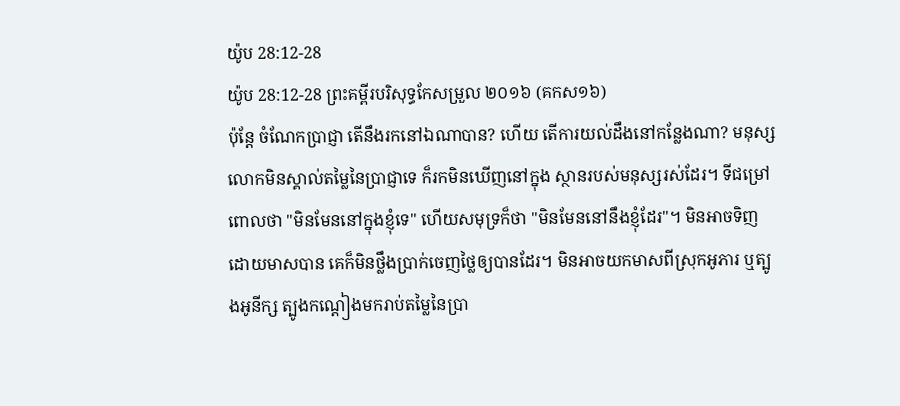យ៉ូប 28:12-28
យ៉ូប 28:12-28 ព្រះគម្ពីរបរិសុទ្ធកែសម្រួល ២០១៦ (គកស១៦)
ប៉ុន្តែ ចំណែកប្រាជ្ញា តើនឹងរកនៅឯណាបាន? ហើយ តើការយល់ដឹងនៅកន្លែងណា? មនុស្សលោកមិនស្គាល់តម្លៃនៃប្រាជ្ញាទេ ក៏រកមិនឃើញនៅក្នុង ស្ថានរបស់មនុស្សរស់ដែរ។ ទីជម្រៅពោលថា "មិនមែននៅក្នុងខ្ញុំទេ" ហើយសមុទ្រក៏ថា "មិនមែននៅនឹងខ្ញុំដែរ"។ មិនអាចទិញដោយមាសបាន គេក៏មិនថ្លឹងប្រាក់ចេញថ្លៃឲ្យបានដែរ។ មិនអាចយកមាសពីស្រុកអូភារ ឬត្បូងអូនីក្ស ត្បូងកណ្តៀងមករាប់តម្លៃនៃប្រា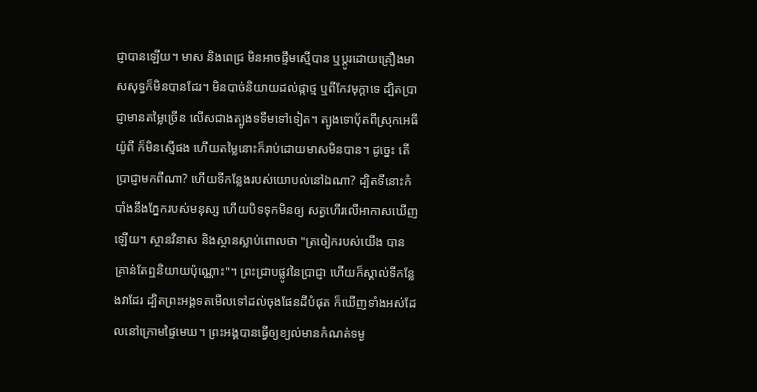ជ្ញាបានឡើយ។ មាស និងពេជ្រ មិនអាចផ្ទឹមស្មើបាន ឬប្តូរដោយគ្រឿងមាសសុទ្ធក៏មិនបានដែរ។ មិនបាច់និយាយដល់ផ្កាថ្ម ឬពីកែវមុក្តាទេ ដ្បិតប្រាជ្ញាមានតម្លៃច្រើន លើសជាងត្បូងទទឹមទៅទៀត។ ត្បូងទោបុ័តពីស្រុកអេធីយ៉ូពី ក៏មិនស្មើផង ហើយតម្លៃនោះក៏រាប់ដោយមាសមិនបាន។ ដូច្នេះ តើប្រាជ្ញាមកពីណា? ហើយទីកន្លែងរបស់យោបល់នៅឯណា? ដ្បិតទីនោះកំបាំងនឹងភ្នែករបស់មនុស្ស ហើយបិទទុកមិនឲ្យ សត្វហើរលើអាកាសឃើញឡើយ។ ស្ថានវិនាស និងស្ថានស្លាប់ពោលថា "ត្រចៀករបស់យើង បានគ្រាន់តែឮនិយាយប៉ុណ្ណោះ"។ ព្រះជ្រាបផ្លូវនៃប្រាជ្ញា ហើយក៏ស្គាល់ទីកន្លែងវាដែរ ដ្បិតព្រះអង្គទតមើលទៅដល់ចុងផែនដីបំផុត ក៏ឃើញទាំងអស់ដែលនៅក្រោមផ្ទៃមេឃ។ ព្រះអង្គបានធ្វើឲ្យខ្យល់មានកំណត់ទម្ង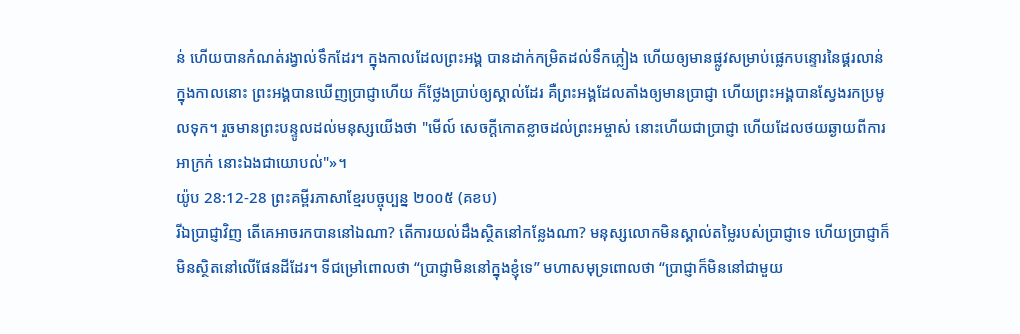ន់ ហើយបានកំណត់រង្វាល់ទឹកដែរ។ ក្នុងកាលដែលព្រះអង្គ បានដាក់កម្រិតដល់ទឹកភ្លៀង ហើយឲ្យមានផ្លូវសម្រាប់ផ្លេកបន្ទោរនៃផ្គរលាន់ ក្នុងកាលនោះ ព្រះអង្គបានឃើញប្រាជ្ញាហើយ ក៏ថ្លែងប្រាប់ឲ្យស្គាល់ដែរ គឺព្រះអង្គដែលតាំងឲ្យមានប្រាជ្ញា ហើយព្រះអង្គបានស្វែងរកប្រមូលទុក។ រួចមានព្រះបន្ទូលដល់មនុស្សយើងថា "មើល៍ សេចក្ដីកោតខ្លាចដល់ព្រះអម្ចាស់ នោះហើយជាប្រាជ្ញា ហើយដែលថយឆ្ងាយពីការអាក្រក់ នោះឯងជាយោបល់"»។
យ៉ូប 28:12-28 ព្រះគម្ពីរភាសាខ្មែរបច្ចុប្បន្ន ២០០៥ (គខប)
រីឯប្រាជ្ញាវិញ តើគេអាចរកបាននៅឯណា? តើការយល់ដឹងស្ថិតនៅកន្លែងណា? មនុស្សលោកមិនស្គាល់តម្លៃរបស់ប្រាជ្ញាទេ ហើយប្រាជ្ញាក៏មិនស្ថិតនៅលើផែនដីដែរ។ ទីជម្រៅពោលថា “ប្រាជ្ញាមិននៅក្នុងខ្ញុំទេ” មហាសមុទ្រពោលថា “ប្រាជ្ញាក៏មិននៅជាមួយ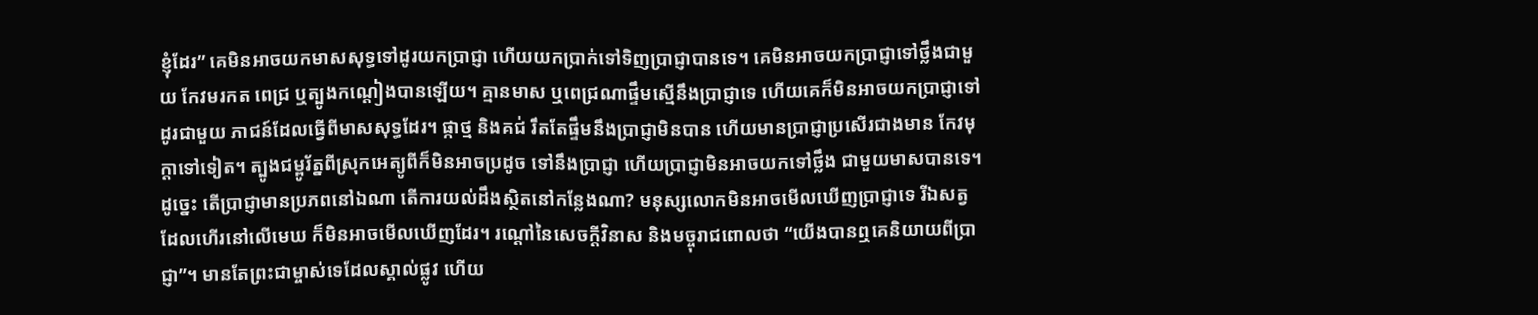ខ្ញុំដែរ” គេមិនអាចយកមាសសុទ្ធទៅដូរយកប្រាជ្ញា ហើយយកប្រាក់ទៅទិញប្រាជ្ញាបានទេ។ គេមិនអាចយកប្រាជ្ញាទៅថ្លឹងជាមួយ កែវមរកត ពេជ្រ ឬត្បូងកណ្ដៀងបានឡើយ។ គ្មានមាស ឬពេជ្រណាផ្ទឹមស្មើនឹងប្រាជ្ញាទេ ហើយគេក៏មិនអាចយកប្រាជ្ញាទៅដូរជាមួយ ភាជន៍ដែលធ្វើពីមាសសុទ្ធដែរ។ ផ្កាថ្ម និងគជ់ រឹតតែផ្ទឹមនឹងប្រាជ្ញាមិនបាន ហើយមានប្រាជ្ញាប្រសើរជាងមាន កែវមុក្ដាទៅទៀត។ ត្បូងជម្ពូរ័ត្នពីស្រុកអេត្យូពីក៏មិនអាចប្រដូច ទៅនឹងប្រាជ្ញា ហើយប្រាជ្ញាមិនអាចយកទៅថ្លឹង ជាមួយមាសបានទេ។ ដូច្នេះ តើប្រាជ្ញាមានប្រភពនៅឯណា តើការយល់ដឹងស្ថិតនៅកន្លែងណា? មនុស្សលោកមិនអាចមើលឃើញប្រាជ្ញាទេ រីឯសត្វដែលហើរនៅលើមេឃ ក៏មិនអាចមើលឃើញដែរ។ រណ្ដៅនៃសេចក្ដីវិនាស និងមច្ចុរាជពោលថា “យើងបានឮគេនិយាយពីប្រាជ្ញា”។ មានតែព្រះជាម្ចាស់ទេដែលស្គាល់ផ្លូវ ហើយ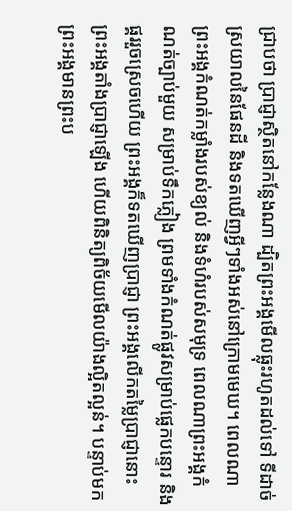ជ្រាបថា ប្រាជ្ញាស្ថិតនៅកន្លែងណា ដ្បិតព្រះអង្គមើលធ្លុះរហូតដល់ទៅ ទីដាច់ស្រយាលនៃផែនដី និងទតឃើញអ្វីៗទាំងអស់នៅក្រោមមេឃ។ ពេលណាព្រះអង្គកំណត់កម្លាំងរបស់ខ្យល់ និងទំហំរបស់សមុទ្រ ពេលណាព្រះអង្គកំណត់ច្បាប់មួយ សម្រាប់ទឹកភ្លៀង ព្រមទាំងកំណត់ផ្លូវសម្រាប់ផ្លេកបន្ទោរ និងផ្គររួចស្រេចហើយ ព្រះអង្គក៏ទតឃើញប្រាជ្ញា ព្រះអង្គលើកតម្លៃប្រាជ្ញានោះ ព្រះអង្គតាំងប្រាជ្ញាឡើង ហើយពិនិត្យពិច័យមើលយ៉ាងល្អិតល្អន់។ បន្ទាប់មក ព្រះអង្គមានព្រះប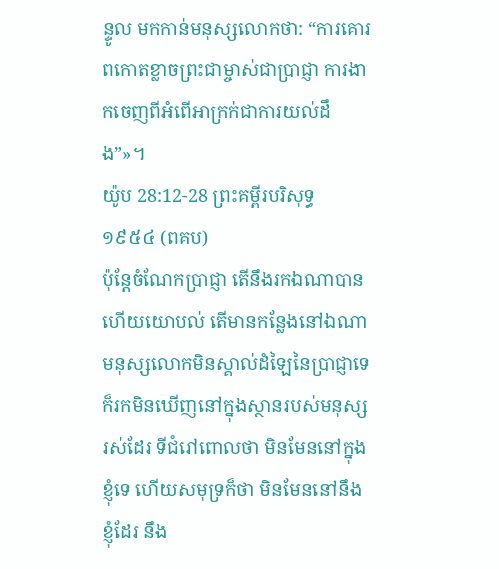ន្ទូល មកកាន់មនុស្សលោកថា: “ការគោរពកោតខ្លាចព្រះជាម្ចាស់ជាប្រាជ្ញា ការងាកចេញពីអំពើអាក្រក់ជាការយល់ដឹង”»។
យ៉ូប 28:12-28 ព្រះគម្ពីរបរិសុទ្ធ ១៩៥៤ (ពគប)
ប៉ុន្តែចំណែកប្រាជ្ញា តើនឹងរកឯណាបាន ហើយយោបល់ តើមានកន្លែងនៅឯណា មនុស្សលោកមិនស្គាល់ដំឡៃនៃប្រាជ្ញាទេ ក៏រកមិនឃើញនៅក្នុងស្ថានរបស់មនុស្សរស់ដែរ ទីជំរៅពោលថា មិនមែននៅក្នុងខ្ញុំទេ ហើយសមុទ្រក៏ថា មិនមែននៅនឹងខ្ញុំដែរ នឹង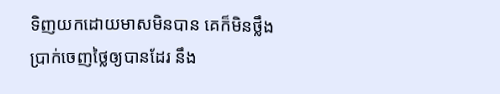ទិញយកដោយមាសមិនបាន គេក៏មិនថ្លឹងប្រាក់ចេញថ្លៃឲ្យបានដែរ នឹង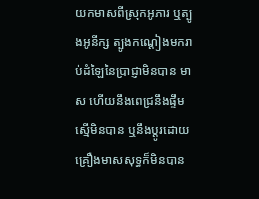យកមាសពីស្រុកអូភារ ឬត្បូងអូនីក្ស ត្បូងកណ្តៀងមករាប់ដំឡៃនៃប្រាជ្ញាមិនបាន មាស ហើយនឹងពេជ្រនឹងផ្ទឹមស្មើមិនបាន ឬនឹងប្តូរដោយគ្រឿងមាសសុទ្ធក៏មិនបាន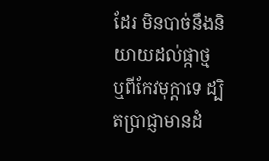ដែរ មិនបាច់នឹងនិយាយដល់ផ្កាថ្ម ឬពីកែវមុក្តាទេ ដ្បិតប្រាជ្ញាមានដំ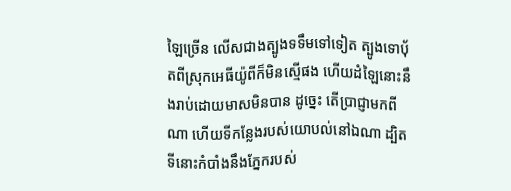ឡៃច្រើន លើសជាងត្បូងទទឹមទៅទៀត ត្បូងទោបុ័តពីស្រុកអេធីយ៉ូពីក៏មិនស្មើផង ហើយដំឡៃនោះនឹងរាប់ដោយមាសមិនបាន ដូច្នេះ តើប្រាជ្ញាមកពីណា ហើយទីកន្លែងរបស់យោបល់នៅឯណា ដ្បិតទីនោះកំបាំងនឹងភ្នែករបស់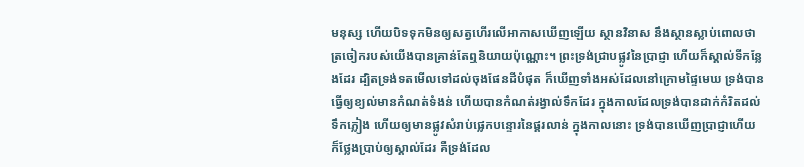មនុស្ស ហើយបិទទុកមិនឲ្យសត្វហើរលើអាកាសឃើញឡើយ ស្ថានវិនាស នឹងស្ថានស្លាប់ពោលថា ត្រចៀករបស់យើងបានគ្រាន់តែឮនិយាយប៉ុណ្ណោះ។ ព្រះទ្រង់ជ្រាបផ្លូវនៃប្រាជ្ញា ហើយក៏ស្គាល់ទីកន្លែងដែរ ដ្បិតទ្រង់ទតមើលទៅដល់ចុងផែនដីបំផុត ក៏ឃើញទាំងអស់ដែលនៅក្រោមផ្ទៃមេឃ ទ្រង់បានធ្វើឲ្យខ្យល់មានកំណត់ទំងន់ ហើយបានកំណត់រង្វាល់ទឹកដែរ ក្នុងកាលដែលទ្រង់បានដាក់កំរិតដល់ទឹកភ្លៀង ហើយឲ្យមានផ្លូវសំរាប់ផ្លេកបន្ទោរនៃផ្គរលាន់ ក្នុងកាលនោះ ទ្រង់បានឃើញប្រាជ្ញាហើយ ក៏ថ្លែងប្រាប់ឲ្យស្គាល់ដែរ គឺទ្រង់ដែល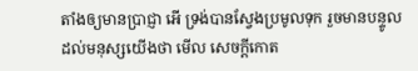តាំងឲ្យមានប្រាជ្ញា អើ ទ្រង់បានស្វែងប្រមូលទុក រួចមានបន្ទូលដល់មនុស្សយើងថា មើល សេចក្ដីកោត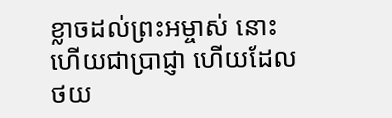ខ្លាចដល់ព្រះអម្ចាស់ នោះហើយជាប្រាជ្ញា ហើយដែលថយ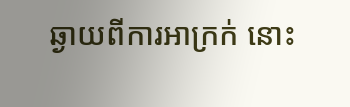ឆ្ងាយពីការអាក្រក់ នោះ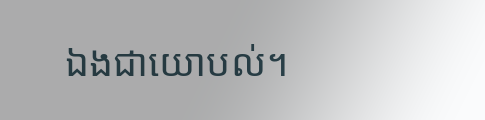ឯងជាយោបល់។